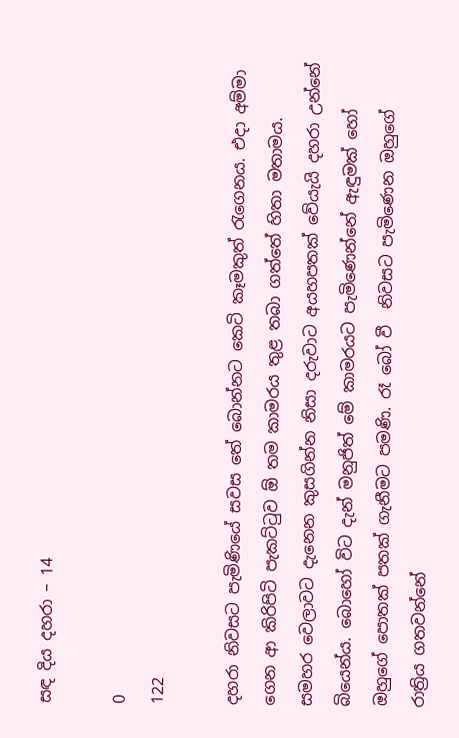සඳ දිය දහරා – 14

0
122

දහරා නිවසට පැමිණියේ සවස තේ බොන්නට කෙටි කෑමකුත් රැගෙනය. එදා අම්මා ගෙන ආ කිරිපිටි පැකට්ටුව ඕ තම කාමරය තුළ තබා ගත්තේ හිතා මතාමය. සමහර වෙලාවට දැනෙන කුසගින්න නිසා දරුවාට අයහපතක් වේයැයි දහරා උන්නේ බියෙන්ය. බොහෝ විට දැන් මනුජිත් මේ කාමරයට පැමිණෙන්නේ ඇඳුමක් හෝ ඔහුගේ පොතක් පතක් ගැනීමට පමණි. රෑ බෝ වී  නිවසට පැමිණෙන ඔහුගේ රාත්‍රිය ගතවන්නේ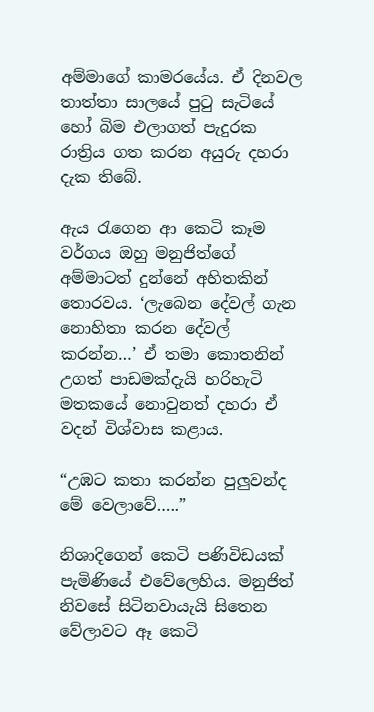අම්මාගේ කාමරයේය. ඒ දිනවල තාත්තා සාලයේ පුටු සැටියේ හෝ බිම එලාගත් පැදුරක රාත්‍රිය ගත කරන අයුරු දහරා දැක තිබේ.

ඇය රැගෙන ආ කෙටි කෑම වර්ගය ඔහු මනුජිත්ගේ අම්මාටත් දුන්නේ අහිතකින් තොරවය. ‘ලැබෙන දේවල් ගැන නොහිතා කරන දේවල් කරන්න…’ ඒ තමා කොතනින් උගත් පාඩමක්දැයි හරිහැටි මතකයේ නොවුනත් දහරා ඒ වදන් විශ්වාස කළාය.

“උඹට කතා කරන්න පුලුවන්ද මේ වෙලාවේ…..”

නිශාදිගෙන් කෙටි පණිවිඩයක් පැමිණියේ එවේලෙහිය. මනුජිත් නිවසේ සිටිනවායැයි සිතෙන වේලාවට ඈ කෙටි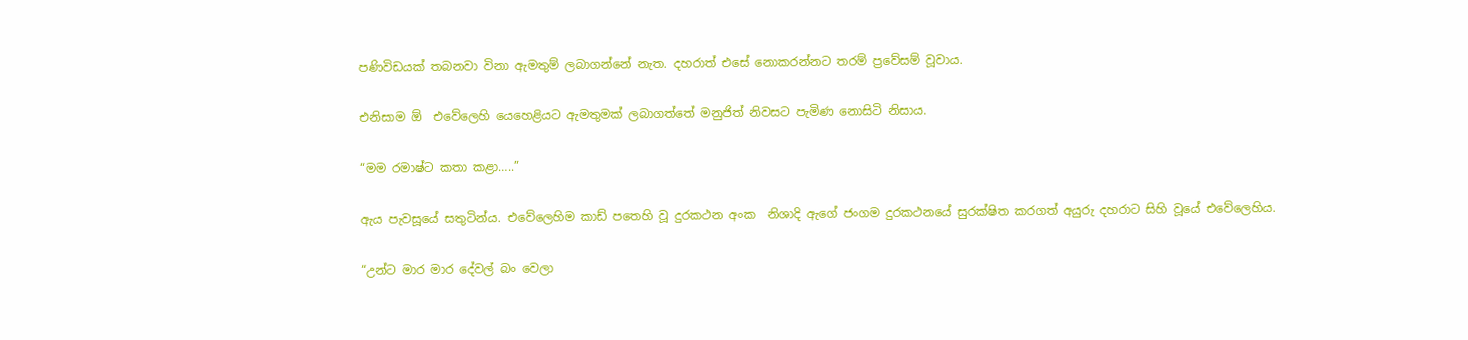පණිවිඩයක් තබනවා විනා ඇමතුම් ලබාගන්නේ නැත. දහරාත් එසේ නොකරන්නට තරම් ප්‍රවේසම් වූවාය.

එනිසාම ඕ  එවේලෙහි යෙහෙළියට ඇමතුමක් ලබාගත්තේ මනුජිත් නිවසට පැමිණ නොසිටි නිසාය.

“මම රමාෂ්ට කතා කළා…..”

ඇය පැවසූයේ සතුටින්ය. එවේලෙහිම කාඩ් පතෙහි වූ දුරකථන අංක  නිශාදි ඇගේ ජංගම දුරකථනයේ සුරක්ෂිත කරගත් අයුරු දහරාට සිහි වූයේ එවේලෙහිය.

“උන්ට මාර මාර දේවල් බං වෙලා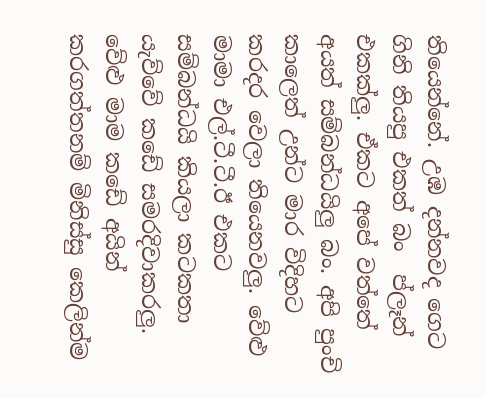තියෙන්නේ. උඹ දන්නවද ගෙට  ගිනි තියපු එකත් බං  ප්ලෑන් එකක්ලු. ඒකට අපේ වත්තේ අයත් සම්බන්ධයිලු බං. අපි පුංචි කාලෙත් උන්ට මාර විදිහට කරදර වෙලා තියෙනවලු. වේළු මාමා එල්.ටී.ටී.ඊ එකට සම්බන්ධයි කියලා කටකතා යැව්වේ කඩේ සමරදිවාකරලු. වේළු මාම කඩේ අයින් කරගත්තනම් මිනිස්සු කෙලින්ම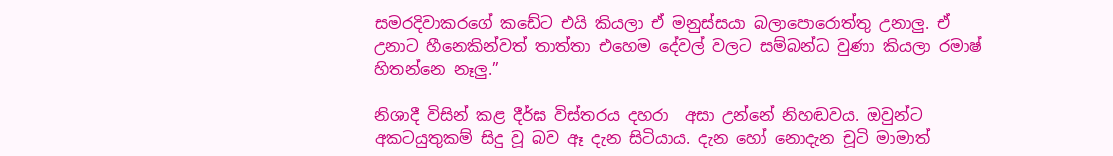සමරදිවාකරගේ කඩේට එයි කියලා ඒ මනුස්සයා බලාපොරොත්තු උනාලු. ඒ උනාට හීනෙකින්වත් තාත්තා එහෙම දේවල් වලට සම්බන්ධ වුණා කියලා රමාෂ් හිතන්නෙ නෑලු.”

නිශාදී විසින් කළ දීර්ඝ විස්තරය දහරා  අසා උන්නේ නිහඬවය. ඔවුන්ට අකටයුතුකම් සිදු වූ බව ඈ දැන සිටියාය. දැන හෝ නොදැන චූටි මාමාත්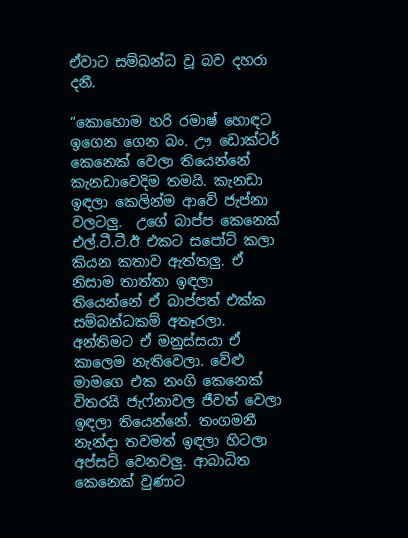ඒවාට සම්බන්ධ වූ බව දහරා දනී.

“කොහොම හරි රමාෂ් හොඳට ඉගෙන ගෙන බං. ඌ ඩොක්ටර් කෙනෙක් වෙලා තියෙන්නේ කැනඩාවෙදිම තමයි. කැනඩා ඉඳලා කෙලින්ම ආවේ ජැප්නා වලටලු.  උගේ බාප්ප කෙනෙක් එල්.ටී.ටී.ඊ එකට සපෝට් කලා කියන කතාව ඇත්තලු. ඒ නිසාම තාත්තා ඉඳලා තියෙන්නේ ඒ බාප්පත් එක්ක සම්බන්ධකම් අතෑරලා. අන්තිමට ඒ මනුස්සයා ඒ කාලෙම නැතිවෙලා. වේළු මාමගෙ එක නංගි කෙනෙක්  විතරයි ජැෆ්නාවල ජීවත් වෙලා ඉඳලා තියෙන්නේ. තංගමනී නැන්දා තවමත් ඉඳලා හිටලා අප්සට් වෙනවලු. ආබාධිත කෙනෙක් වුණාට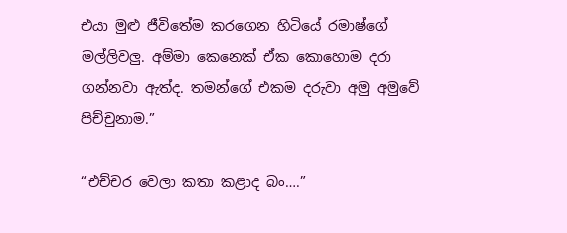එයා මුළු ජීවිතේම කරගෙන හිටියේ රමාෂ්ගේ මල්ලිවලු. අම්මා කෙනෙක් ඒක කොහොම දරා ගන්නවා ඇත්ද. තමන්ගේ එකම දරුවා අමු අමුවේ පිච්චුනාම.”

“එච්චර වෙලා කතා කළාද බං….”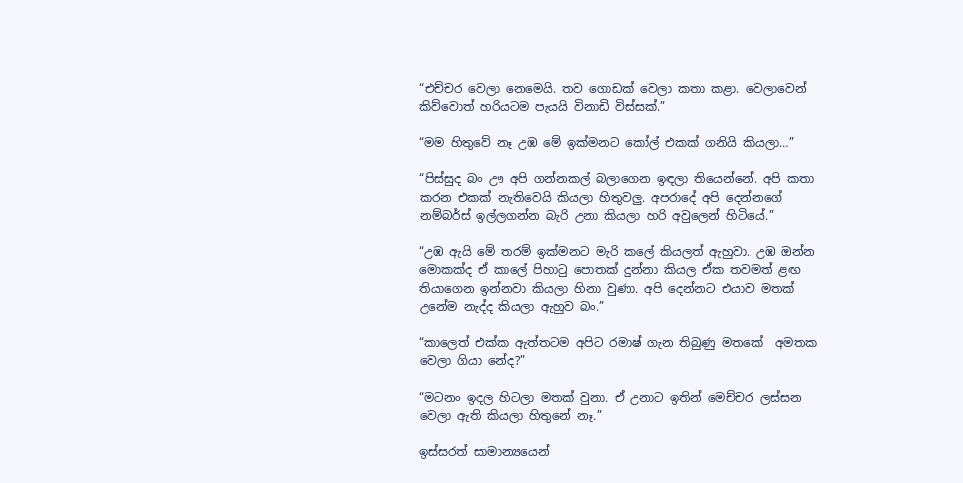“එච්චර වෙලා නෙමෙයි. තව ගොඩක් වෙලා කතා කළා. වෙලාවෙන් කිව්වොත් හරියටම පැයයි විනාඩි විස්සක්.”

“මම හිතුවේ නෑ උඹ මේ ඉක්මනට කෝල් එකක් ගනියි කියලා…”

“පිස්සුද බං ඌ අපි ගන්නකල් බලාගෙන ඉඳලා තියෙන්නේ. අපි කතා කරන එකක් නැතිවෙයි කියලා හිතුවලු. අපරාදේ අපි දෙන්නගේ නම්බර්ස් ඉල්ලගන්න බැරි උනා කියලා හරි අවුලෙන් හිටියේ.”

“උඹ ඇයි මේ තරම් ඉක්මනට මැරි කලේ කියලත් ඇහුවා. උඹ ඔන්න මොකක්ද ඒ කාලේ පිහාටු පොතක් දුන්නා කියල ඒක තවමත් ළඟ තියාගෙන ඉන්නවා කියලා හිනා වුණා. අපි දෙන්නට එයාව මතක් උනේම නැද්ද කියලා ඇහුව බං.”

“කාලෙත් එක්ක ඇත්තටම අපිට රමාෂ් ගැන තිබුණු මතකේ  අමතක වෙලා ගියා නේද?”

“මටනං ඉදල හිටලා මතක් වුනා. ඒ උනාට ඉතින් මෙච්චර ලස්සන වෙලා ඇති කියලා හිතුනේ නෑ.”

ඉස්සරත් සාමාන්‍යයෙන්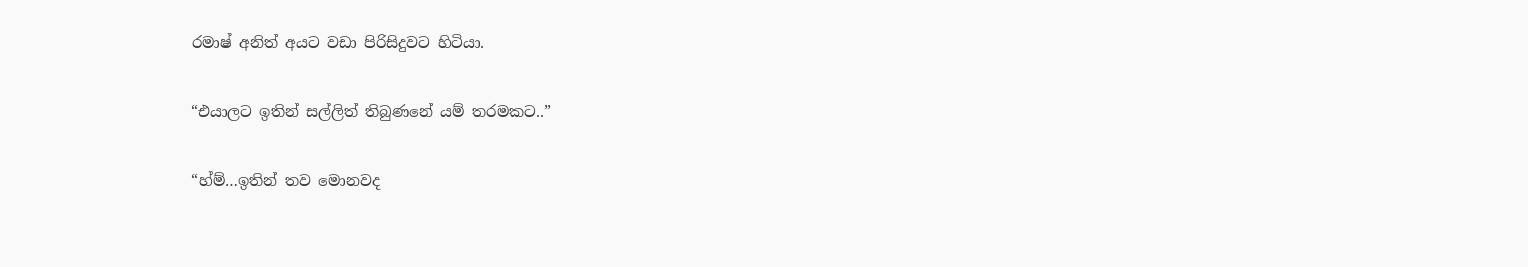රමාෂ් අනිත් අයට වඩා පිරිසිදුවට හිටියා.

“එයාලට ඉතින් සල්ලිත් තිබුණනේ යම් තරමකට..”

“හ්ම්…ඉතින් තව මොනවද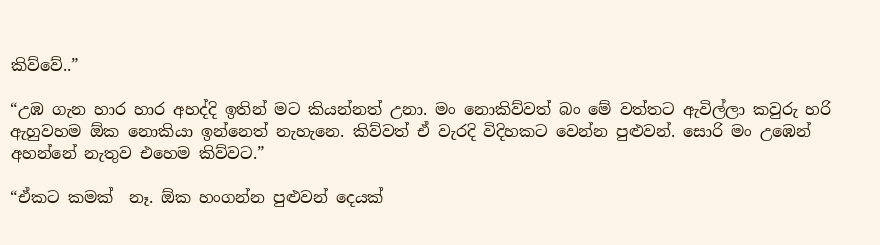කිව්වේ..”

“උඹ ගැන හාර හාර අහද්දි ඉතින් මට කියන්නත් උනා. මං නොකිව්වත් බං මේ වත්තට ඇවිල්ලා කවුරු හරි ඇහුවහම ඕක නොකියා ඉන්නෙත් නැහැනෙ. කිව්වත් ඒ වැරදි විදිහකට වෙන්න පුළුවන්. සොරි මං උඹෙන් අහන්නේ නැතුව එහෙම කිව්වට.”

“ඒකට කමක්  නෑ. ඕක හංගන්න පුළුවන් දෙයක්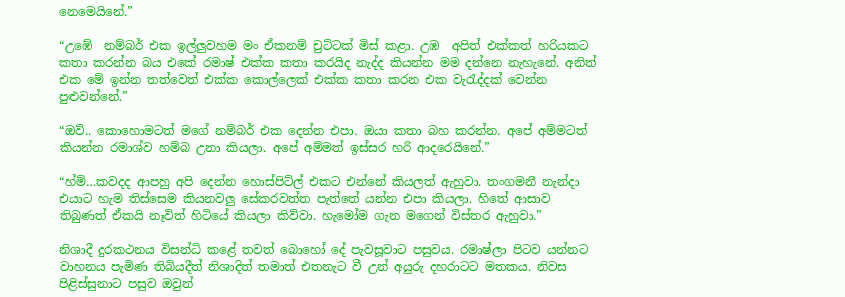නෙමෙයිනේ.”

“උඹේ  නම්බර් එක ඉල්ලුවහම මං ඒකනම් චුට්ටක් මිස් කළා. උඹ  අපිත් එක්කත් හරියකට කතා කරන්න බය එකේ රමාෂ් එක්ක කතා කරයිද නැද්ද කියන්න මම දන්නෙ නැහැනේ. අනිත් එක මේ ඉන්න තත්වෙත් එක්ක කොල්ලෙක් එක්ක කතා කරන එක වැරැද්දක් වෙන්න පුළුවන්නේ.”

“ඔව්.. කොහොමටත් මගේ නම්බර් එක දෙන්න එපා. ඔයා කතා බහ කරන්න. අපේ අම්මටත් කියන්න රමාශ්ව හම්බ උනා කියලා. අපේ අම්මත් ඉස්සර හරි ආදරෙයිනේ.”

“හ්ම්…කවදද ආපහු අපි දෙන්න හොස්පිට්ල් එකට එන්නේ කියලත් ඇහුවා. තංගමනී නැන්දා එයාට හැම තිස්සෙම කියනවලු සේකරවත්ත පැත්තේ යන්න එපා කියලා. හිතේ ආසාව තිබුණත් ඒකයි නෑවිත් හිටියේ කියලා කිව්වා. හැමෝම ගැන මගෙන් විස්තර ඇහුවා.”

නිශාදී දුරකථනය විසන්ධි කළේ තවත් බොහෝ දේ පැවසූවාට පසුවය. රමාෂ්ලා පිටව යන්නට වාහනය පැමිණ තිබියදීත් නිශාදිත් තමාත් එතනැට වී උන් අයුරු දහරාටට මතකය. නිවස පිළිස්සුනාට පසුව ඔවුන්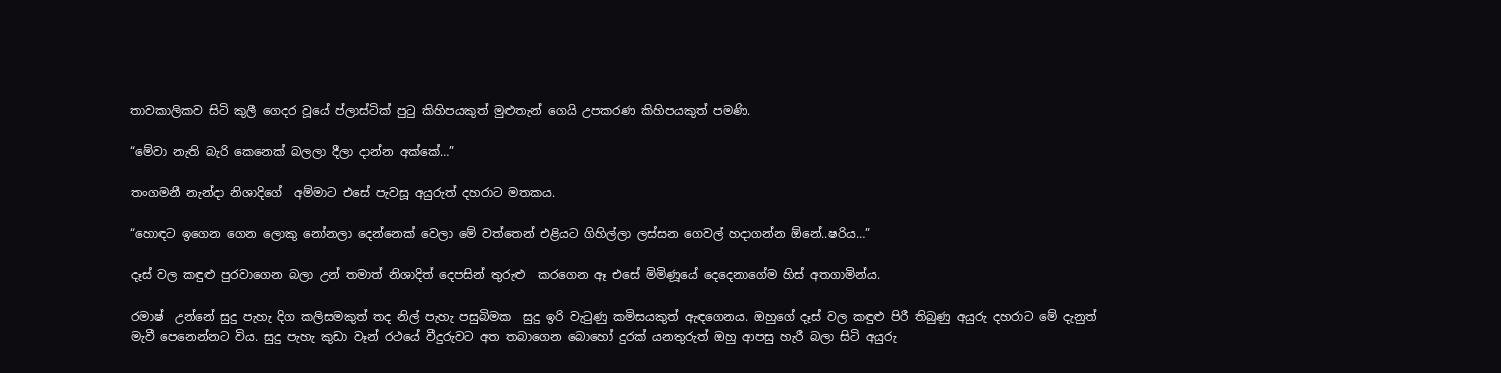තාවකාලිකව සිටි කුලී ගෙදර වූයේ ප්ලාස්ටික් පුටු කිහිපයකුත් මුළුතැන් ගෙයි උපකරණ කිහිපයකුත් පමණි.

“මේවා නැති බැරි කෙනෙක් බලලා දීලා දාන්න අක්කේ…”

තංගමනී නැන්දා නිශාදිගේ  අම්මාට එසේ පැවසූ අයුරුත් දහරාට මතකය.

“හොඳට ඉගෙන ගෙන ලොකු නෝනලා දෙන්නෙක් වෙලා මේ වත්තෙන් එළියට ගිහිල්ලා ලස්සන ගෙවල් හදාගන්න ඕනේ..ෂරිය…”

දෑස් වල කඳුළු පුරවාගෙන බලා උන් තමාත් නිශාදිත් දෙපසින් තුරුළු  කරගෙන ඈ එසේ මිමිණූයේ දෙදෙනාගේම හිස් අතගාමින්ය.

රමාෂ්  උන්නේ සුදු පැහැ දිග කලිසමකුත් තද නිල් පැහැ පසුබිමක  සුදු ඉරි වැටුණු කමිසයකුත් ඇඳගෙනය. ඔහුගේ දෑස් වල කඳුළු පිරී තිබුණු අයුරු දහරාට මේ දැනුත් මැවී පෙනෙන්නට විය. සුදු පැහැ කුඩා වෑන් රථයේ වීදුරුවට අත තබාගෙන බොහෝ දුරක් යනතුරුත් ඔහු ආපසු හැරී බලා සිටි අයුරු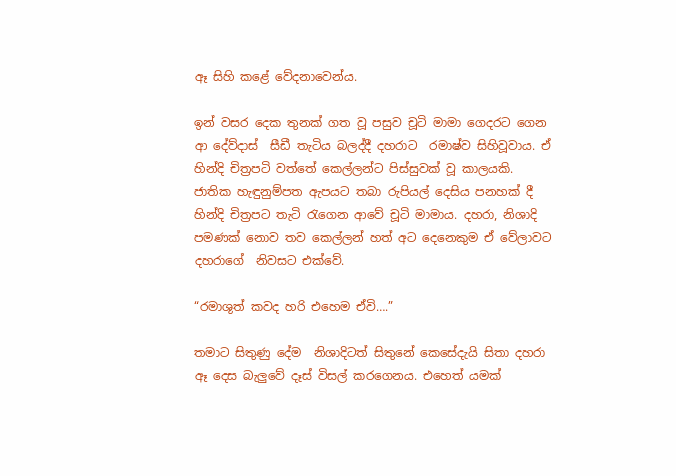ඈ සිහි කළේ වේදනාවෙන්ය.

ඉන් වසර දෙක තුනක් ගත වූ පසුව චූටි මාමා ගෙදරට ගෙන ආ දේව්දාස්  සීඩී තැටිය බලද්දී දහරාට  රමාෂ්ව සිහිවූවාය. ඒ හින්දි චිත්‍රපටි වත්තේ කෙල්ලන්ට පිස්සුවක් වූ කාලයකි. ජාතික හැඳුනුම්පත ඇපයට තබා රුපියල් දෙසිය පනහක් දී  හින්දි චිත්‍රපට තැටි රැගෙන ආවේ චූටි මාමාය. දහරා, නිශාදි පමණක් නොව තව කෙල්ලන් හත් අට දෙනෙකුම ඒ වේලාවට දහරාගේ  නිවසට එක්වේ.

“රමාශුත් කවද හරි එහෙම ඒවි….”

තමාට සිතුණු දේම  නිශාදිටත් සිතුනේ කෙසේදැයි සිතා දහරා ඈ දෙස බැලුවේ දෑස් විසල් කරගෙනය. එහෙත් යමක්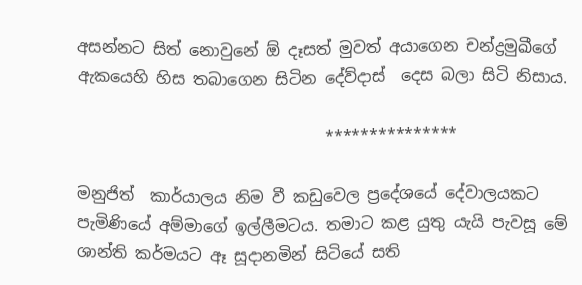අසන්නට සිත් නොවුනේ ඕ දෑසත් මුවත් අයාගෙන චන්ද්‍රමුඛීගේ ඇකයෙහි හිස තබාගෙන සිටින දේව්දාස්  දෙස බලා සිටි නිසාය.

                               ***************

මනුජිත්  කාර්යාලය නිම වී කඩුවෙල ප්‍රදේශයේ දේවාලයකට පැමිණියේ අම්මාගේ ඉල්ලීමටය. තමාට කළ යුතු යැයි පැවසූ මේ ශාන්ති කර්මයට ඈ සූදානමින් සිටියේ සති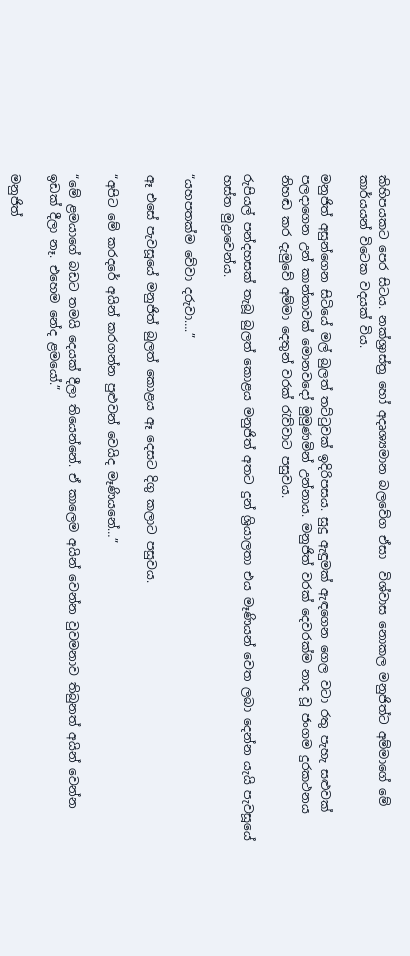කිහිපයකට පෙර සිටය. නක්ශ්‍රාස්ත්‍ර හෝ අදෘශ්‍යමාන බලවේග ඒසා  විශ්වාස නොකල මනුජිත්ට අම්මාගේ මේ කාර්යයන් විටෙක වදයක් විය.

මනුජිත් අසුන්ගෙන සිටියේ මල් බුලත් තට්ටුවක් ඉදිරිපසය. සුදු ඇඳුමක් ඇඳගෙන ගෙල වටා රතු පැහැ සළුවක් පලදාගෙන උන් කාන්තාවක් මොනවදෝ මුමුණමින් උන්නාය. මනුජිත් වරක් දෙවරක්ම නාද වූ ජංගම දුරකථනය නිහඬ කර දැමුවේ අම්මා දෙතුන් වරක් රැව්වාට පසුවය.

රුපියල් පන්දහසක් තැබූ බුලත් කොළය මනුජිත් අතට දුන් ශ්‍රියාලතා එය මෑණියන් වෙත ලබා දෙන්න යැයි පැවසූයේ හස්ත මුද්‍රාවෙන්ය.

“යහපතක්ම වේවා දරුවා….”

ඈ එසේ පැවසූයේ මනුජිත් බුලත් කොළය ඈ දෙසට දිගු කලාට පසුවය.

“අපිට මේ කරදරේ අයින් කරගන්න පුළුවන් වෙයිද මෑණියනේ…”

“මේ ළමයාගේ බඩට තමයි දෙයක් දීලා තියෙන්නේ. ඒ කාලෙම අයින් වෙන්න වුවමනාව තිබුනත් අයින් වෙන්න ඉඩක් දීලා නෑ. එහෙම නේද ළමයෝ.”

මනුජිත්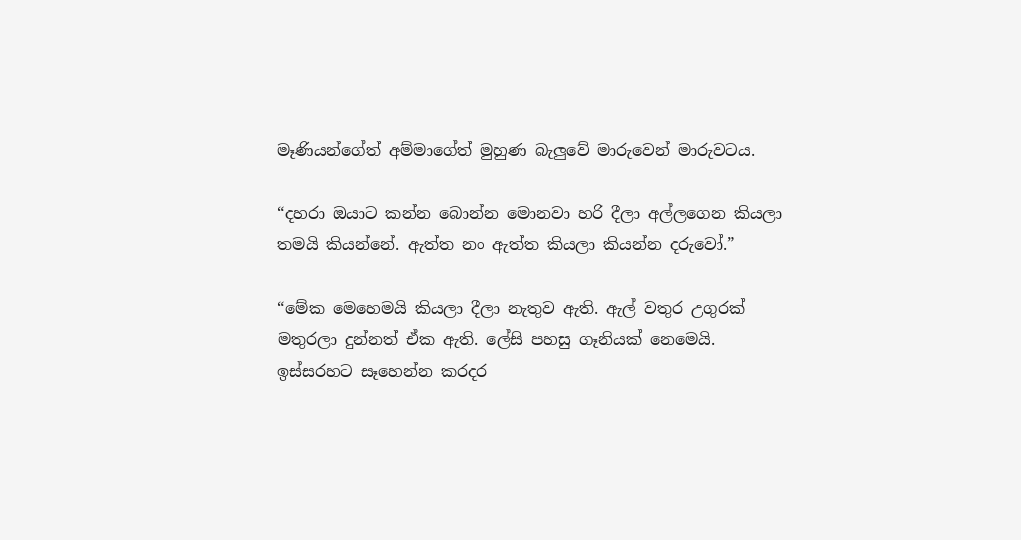මෑණියන්ගේත් අම්මාගේත් මුහුණ බැලුවේ මාරුවෙන් මාරුවටය.

“දහරා ඔයාට කන්න බොන්න මොනවා හරි දීලා අල්ලගෙන කියලා තමයි කියන්නේ. ඇත්ත නං ඇත්ත කියලා කියන්න දරුවෝ.”

“මේක මෙහෙමයි කියලා දීලා නැතුව ඇති. ඇල් වතුර උගුරක් මතුරලා දුන්නත් ඒක ඇති. ලේසි පහසු ගෑනියක් නෙමෙයි. ඉස්සරහට සෑහෙන්න කරදර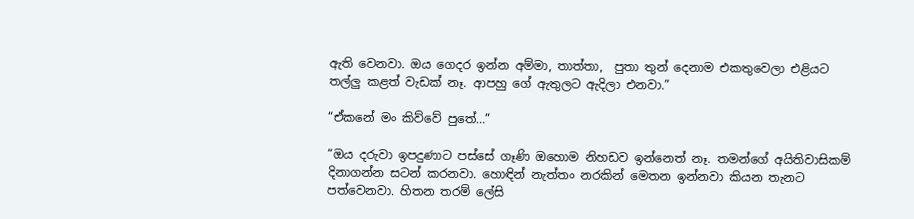ඇති වෙනවා. ඔය ගෙදර ඉන්න අම්මා, තාත්තා,  පුතා තුන් දෙනාම එකතුවෙලා එළියට තල්ලු කළත් වැඩක් නෑ. ආපහු ගේ ඇතුලට ඇදිලා එනවා.”

“ඒකනේ මං කිව්වේ පුතේ…”

“ඔය දරුවා ඉපදුණාට පස්සේ ගෑණි ඔහොම නිහඩව ඉන්නෙත් නෑ. තමන්ගේ අයිතිවාසිකම් දිනාගන්න සටන් කරනවා. හොඳින් නැත්තං නරකින් මෙතන ඉන්නවා කියන තැනට පත්වෙනවා. හිතන තරම් ලේසි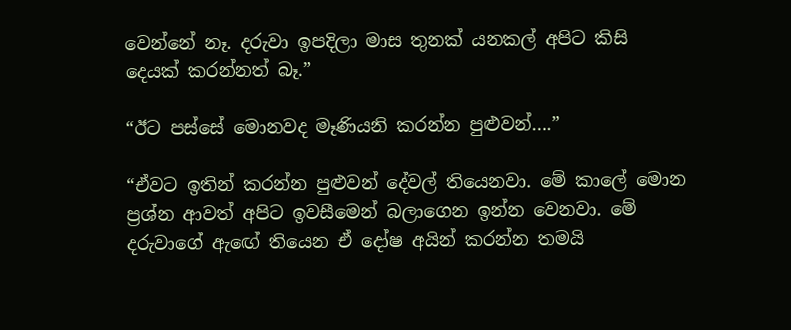වෙන්නේ නෑ. දරුවා ඉපදිලා මාස තුනක් යනකල් අපිට කිසි දෙයක් කරන්නත් බෑ.”

“ඊට පස්සේ මොනවද මෑණියනි කරන්න පුළුවන්….”

“ඒවට ඉතින් කරන්න පුළුවන් දේවල් තියෙනවා. මේ කාලේ මොන ප්‍රශ්න ආවත් අපිට ඉවසීමෙන් බලාගෙන ඉන්න වෙනවා. මේ දරුවාගේ ඇඟේ තියෙන ඒ දෝෂ අයින් කරන්න තමයි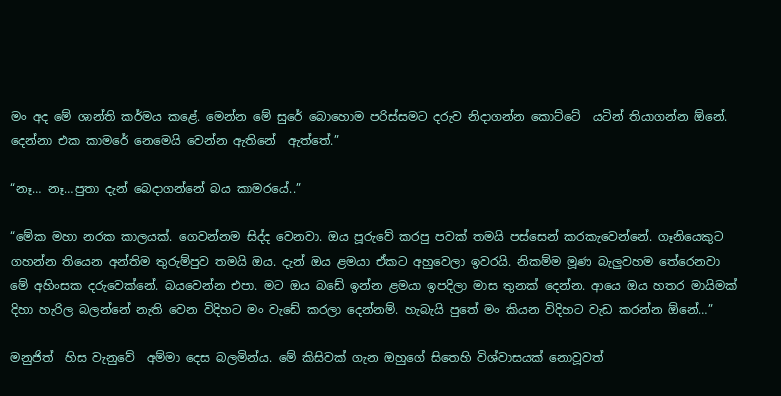මං අද මේ ශාන්ති කර්මය කළේ. මෙන්න මේ සුරේ බොහොම පරිස්සමට දරුව නිදාගන්න කොට්ටේ  යටින් තියාගන්න ඕනේ. දෙන්නා එක කාමරේ නෙමෙයි වෙන්න ඇතිනේ  ඇත්තේ.”

“නෑ… නෑ…පුතා දැන් බෙදාගන්නේ බය කාමරයේ..”

“මේක මහා නරක කාලයක්. ගෙවන්නම සිද්ද වෙනවා. ඔය පූරුවේ කරපු පවක් තමයි පස්සෙන් කරකැවෙන්නේ. ගෑනියෙකුට ගහන්න තියෙන අන්තිම තුරුම්පුව තමයි ඔය. දැන් ඔය ළමයා ඒකට අහුවෙලා ඉවරයි. නිකම්ම මූණ බැලුවහම තේරෙනවා මේ අහිංසක දරුවෙක්නේ. බයවෙන්න එපා. මට ඔය බඩේ ඉන්න ළමයා ඉපදිලා මාස තුනක් දෙන්න. ආයෙ ඔය හතර මායිමක් දිහා හැරිල බලන්නේ නැති වෙන විදිහට මං වැඩේ කරලා දෙන්නම්. හැබැයි පුතේ මං කියන විදිහට වැඩ කරන්න ඕනේ…”

මනුජිත්  හිස වැනුවේ  අම්මා දෙස බලමින්ය. මේ කිසිවක් ගැන ඔහුගේ සිතෙහි විශ්වාසයක් නොවූවත්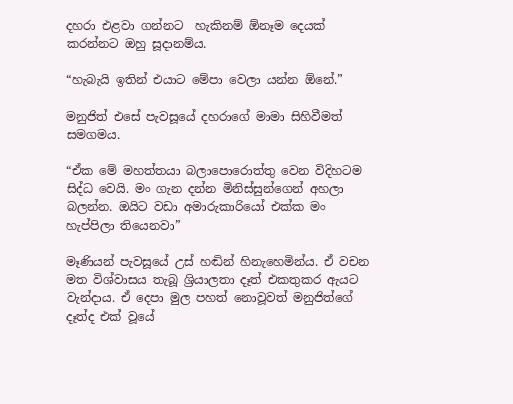දහරා එළවා ගන්නට  හැකිනම් ඕනෑම දෙයක් කරන්නට ඔහු සූදානම්ය.

“හැබැයි ඉතින් එයාට මේපා වෙලා යන්න ඕනේ.”

මනුජිත් එසේ පැවසූයේ දහරාගේ මාමා සිහිවීමත් සමගමය.

“ඒක මේ මහත්තයා බලාපොරොත්තු වෙන විදිහටම සිද්ධ වෙයි. මං ගැන දන්න මිනිස්සුන්ගෙන් අහලා බලන්න. ඔයිට වඩා අමාරුකාරියෝ එක්ක මං හැප්පිලා තියෙනවා”

මෑණියන් පැවසූයේ උස් හඬින් හිනැහෙමින්ය. ඒ වචන මත විශ්වාසය තැබූ ශ්‍රියාලතා දෑත් එකතුකර ඇයට වැන්දාය. ඒ දෙපා මුල පහත් නොවූවත් මනුජිත්ගේ  දෑත්ද එක් වූයේ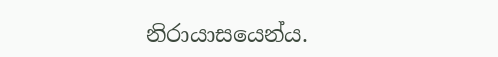නිරායාසයෙන්ය.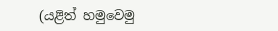(යළිත් හමුවෙමු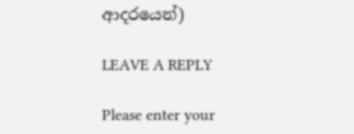ආදරයෙන්)

LEAVE A REPLY

Please enter your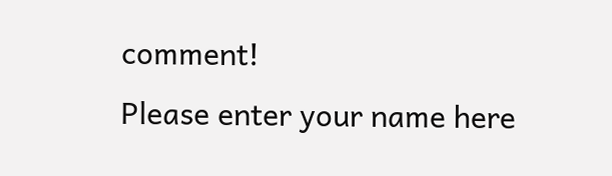comment!
Please enter your name here